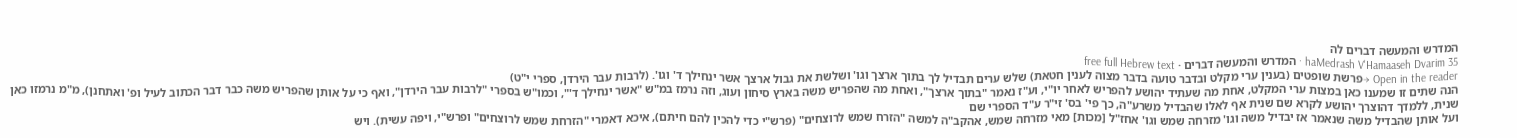המדרש והמעשה דברים לה
haMedrash V'Hamaaseh Dvarim 35 · המדרש והמעשה דברים · free full Hebrew text
Open in the reader →פרשת שופטים (בענין ערי מקלט ובדבר טועה בדבר מצוה לענין חטאת) שלש ערים תבדיל לך בתוך ארצך וגו' ושלשת את גבול ארצך אשר ינחילך ד' וגו'. (לרבות עבר הירדן, ספרי י"ט)
הנה שתים זו שמענו כאן במצות ערי המקלט, אחת מה שעתיד יהושע להפריש לאחר יו"י, וע"ז נאמר "בתוך ארצך", ואחת מה שהפריש משה בארץ סיחון ועוג, וזה נרמז במ"ש "אשר ינחילך ד'", וכמו"ש בספרי "לרבות עבר הירדן", ואף כי על אותן שהפריש משה כבר דבר הכתוב לעיל ופ' ואתחנן), מ"מ נרמזו כאן שנית, ללמדך דהוצרך יהושע לקרא שם שנית אף לאלו שהבדיל משרע"ה, כך פי' בס' זי"ר ע"ד הספרי שם
ועל אותן שהבדיל משה שנאמר אז יבדיל משה וגו' מזרחה שמש וגו' אחז"ל [מכות] מאי מזרחה שמש, אהקב"ה למשה "הזרח שמש לרוצחים" (פרש"י כדי להכין להם חיתם), איכא דאמרי "הזרחת שמש לרוצחים" ופרש"י, ויפה עשית). ויש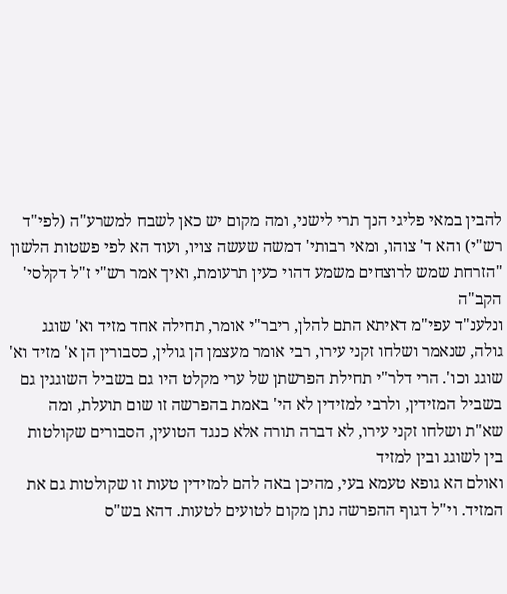להבין במאי פליגי הנך תרי לישני, ומה מקום יש כאן לשבח למשרע"ה (לפי"ד רש"י) והא ד' צוהו, ומאי רבותי' דמשה שעשה צויו, ועוד הא לפי פשטות הלשון "הזרחת שמש לרוצחים משמע דהוי כעין תרעומת, ואיך אמר רש"י ז"ל דקלסי' הקב"ה
ונלענ"ד עפי"מ דאיתא התם להלן, ריבר"י אומר, תחילה אחד מזיד וא' שוגג גולה, שנאמר ושלחו זקני עירו, רבי אומר מעצמן הן גולין, כסבורין הן א' מזיד וא' שוגג וכו'. הרי דלר"י תחילת הפרשתן של ערי מקלט היו גם בשביל השוגגין גם בשביל המזידין, ולרבי למזידין לא הי' באמת בהפרשה זו שום תועלת, ומה שא"ת ושלחו זקני עירו, לא דברה תורה אלא כנגד הטועין, הסבורים שקולטות בין לשוגג ובין למזיד
ואולם הא גופא טעמא בעי, מהיכן באה להם למזידין טעות זו שקולטות גם את המזיד. וי"ל דגוף ההפרשה נתן מקום לטועים לטעות. דהא בש"ס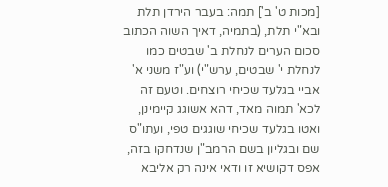[מכות ט' ב'] תמה: בעבר הירדן תלת ובא"י תלת, (בתמיה, דאיך השוה הכתוב סכום הערים לנחלת ב' שבטים כמו לנחלת י' שבטים, ערש"י) וע"ז משני א' אביי בגלעד שכיחי רוצחים. וטעם זה לכא' תמוה מאד, דהא אשוגג קיימינן, ואטו בגלעד שכיחי שוגגים טפי, ועתו"ס שם ובגליון בשם הרמב"ן שנדחקו בזה, אפס דקושיא זו ודאי אינה רק אליבא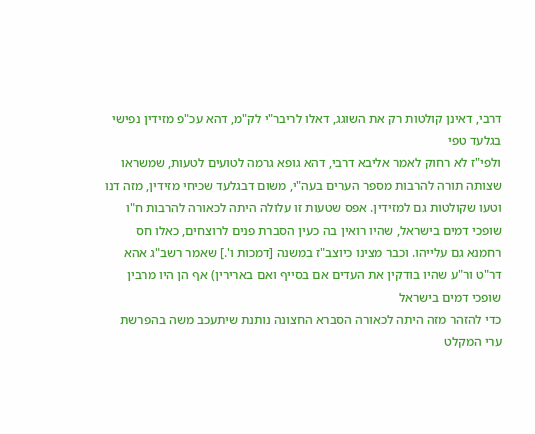דרבי, דאינן קולטות רק את השוגג, דאלו לריבר"י לק"מ, דהא עכ"פ מזידין נפישי בגלעד טפי
ולפי"ז לא רחוק לאמר אליבא דרבי, דהא גופא גרמה לטועים לטעות, שמשראו שצותה תורה להרבות מספר הערים בעה"י, משום דבגלעד שכיחי מזידין, מזה דנו וטעו שקולטות גם למזידין. אפס שטעות זו עלולה היתה לכאורה להרבות ח"ו שופכי דמים בישראל, שהיו רואין בה כעין הסברת פנים לרוצחים, כאלו חס רחמנא גם עלייהו. וכבר מצינו כיוצב"ז במשנה [דמכות ו'.] שאמר רשב"ג אהא דר"ט ור"ע שהיו בודקין את העדים אם בסייף ואם בארירין) אף הן היו מרבין שופכי דמים בישראל
כדי להזהר מזה היתה לכאורה הסברא החצונה נותנת שיתעכב משה בהפרשת ערי המקלט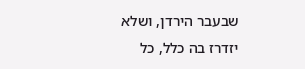שבעבר הירדן, ושלא יזדרז בה כלל, כל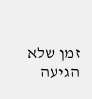זמן שלא הגיעה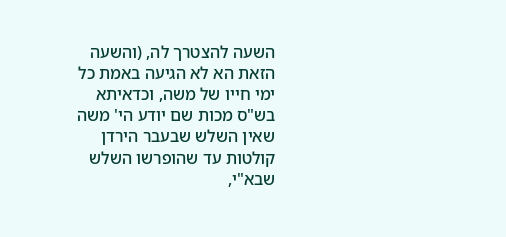השעה להצטרך לה, (והשעה הזאת הא לא הגיעה באמת כל ימי חייו של משה, וכדאיתא בש"ס מכות שם יודע הי' משה שאין השלש שבעבר הירדן קולטות עד שהופרשו השלש שבא"י,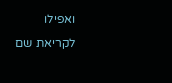ואפילו לקריאת שם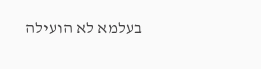בעלמא לא הועילה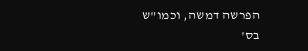הפרשה דמשה, וכמו"ש בס'